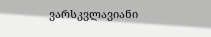ვარსკვლავიანი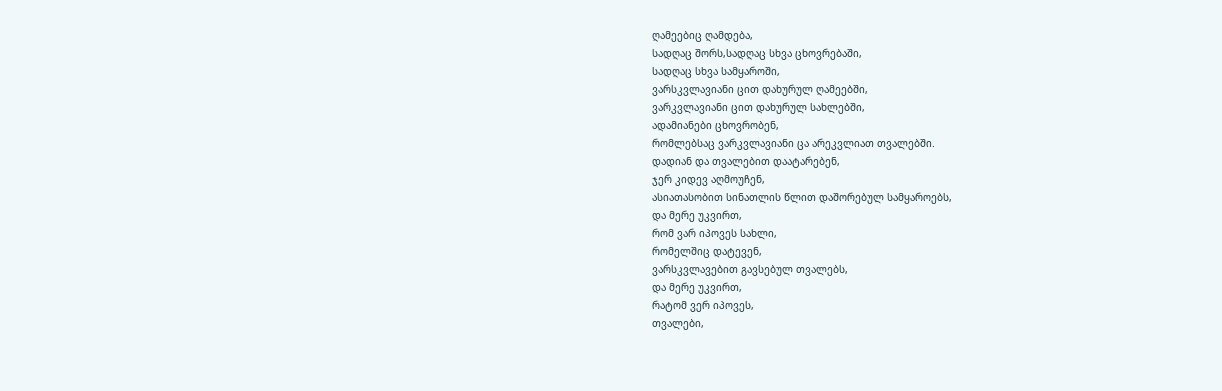ღამეებიც ღამდება,
სადღაც შორს,სადღაც სხვა ცხოვრებაში,
სადღაც სხვა სამყაროში,
ვარსკვლავიანი ცით დახურულ ღამეებში,
ვარკვლავიანი ცით დახურულ სახლებში,
ადამიანები ცხოვრობენ,
რომლებსაც ვარკვლავიანი ცა არეკვლიათ თვალებში.
დადიან და თვალებით დაატარებენ,
ჯერ კიდევ აღმოუჩენ,
ასიათასობით სინათლის წლით დაშორებულ სამყაროებს,
და მერე უკვირთ,
რომ ვარ იპოვეს სახლი,
რომელშიც დატევენ,
ვარსკვლავებით გავსებულ თვალებს,
და მერე უკვირთ,
რატომ ვერ იპოვეს,
თვალები,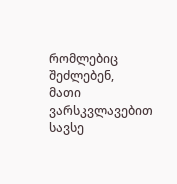რომლებიც შეძლებენ,
მათი ვარსკვლავებით სავსე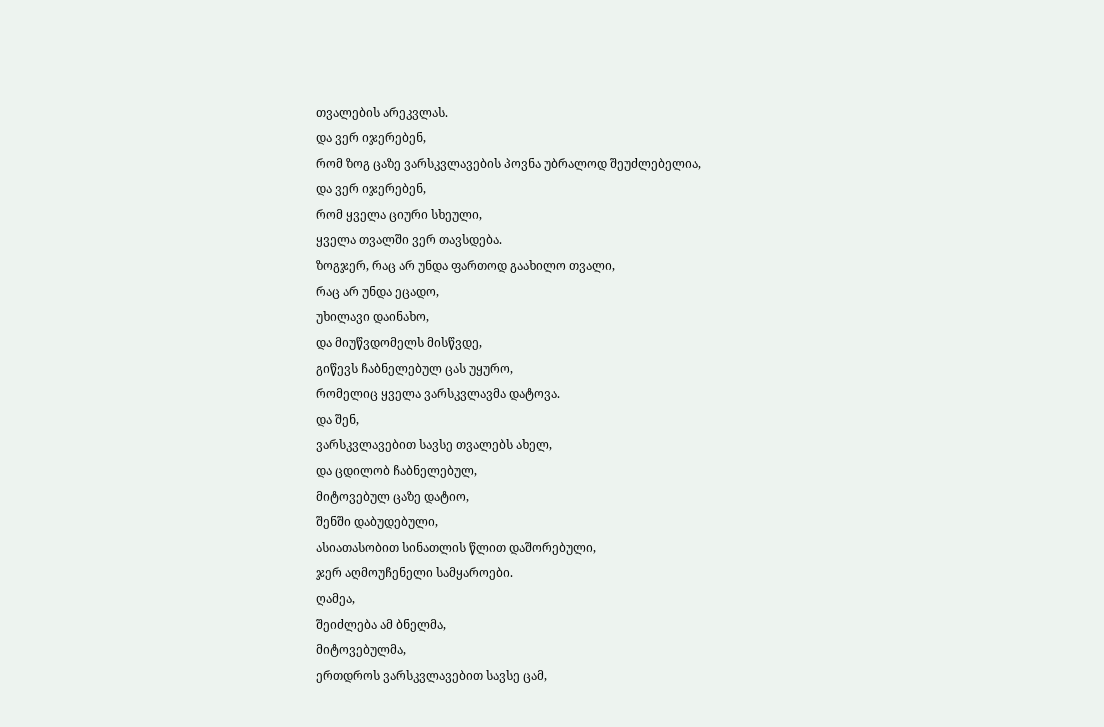თვალების არეკვლას.
და ვერ იჯერებენ,
რომ ზოგ ცაზე ვარსკვლავების პოვნა უბრალოდ შეუძლებელია,
და ვერ იჯერებენ,
რომ ყველა ციური სხეული,
ყველა თვალში ვერ თავსდება.
ზოგჯერ, რაც არ უნდა ფართოდ გაახილო თვალი,
რაც არ უნდა ეცადო,
უხილავი დაინახო,
და მიუწვდომელს მისწვდე,
გიწევს ჩაბნელებულ ცას უყურო,
რომელიც ყველა ვარსკვლავმა დატოვა.
და შენ,
ვარსკვლავებით სავსე თვალებს ახელ,
და ცდილობ ჩაბნელებულ,
მიტოვებულ ცაზე დატიო,
შენში დაბუდებული,
ასიათასობით სინათლის წლით დაშორებული,
ჯერ აღმოუჩენელი სამყაროები.
ღამეა,
შეიძლება ამ ბნელმა,
მიტოვებულმა,
ერთდროს ვარსკვლავებით სავსე ცამ,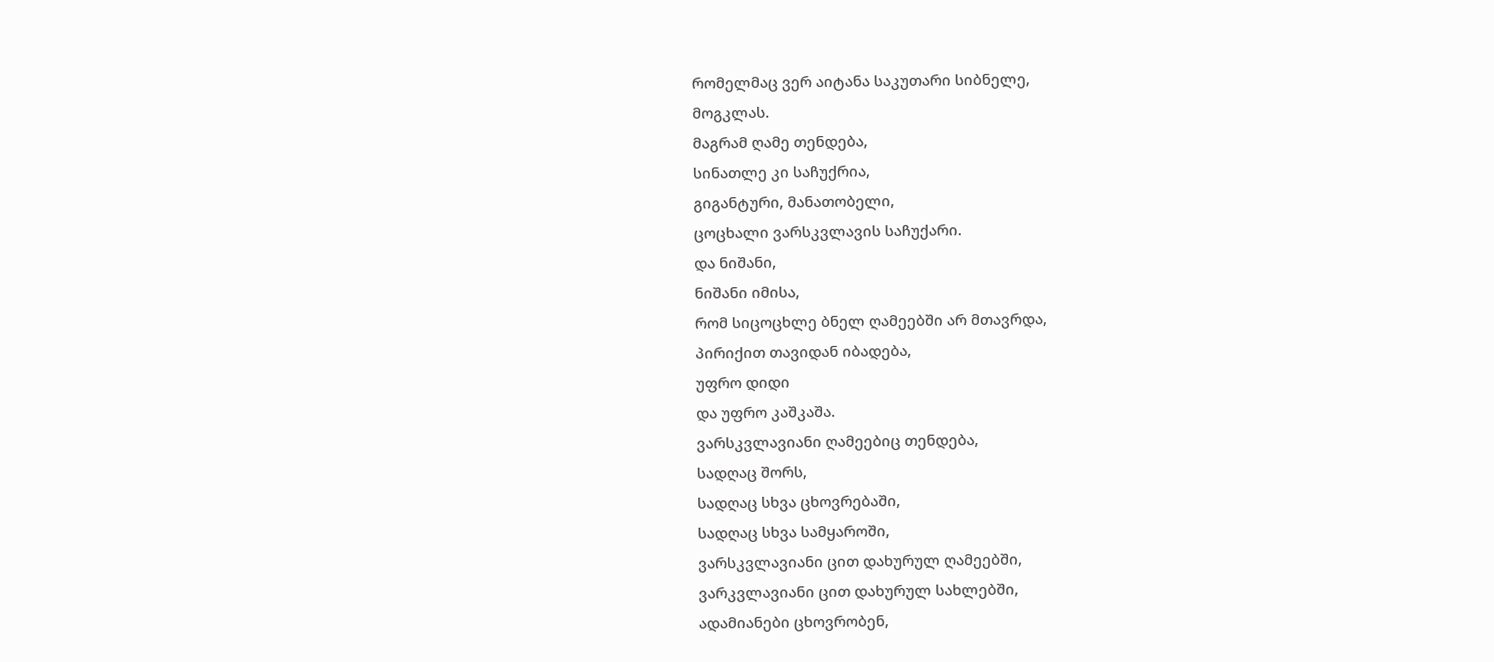რომელმაც ვერ აიტანა საკუთარი სიბნელე,
მოგკლას.
მაგრამ ღამე თენდება,
სინათლე კი საჩუქრია,
გიგანტური, მანათობელი,
ცოცხალი ვარსკვლავის საჩუქარი.
და ნიშანი,
ნიშანი იმისა,
რომ სიცოცხლე ბნელ ღამეებში არ მთავრდა,
პირიქით თავიდან იბადება,
უფრო დიდი
და უფრო კაშკაშა.
ვარსკვლავიანი ღამეებიც თენდება,
სადღაც შორს,
სადღაც სხვა ცხოვრებაში,
სადღაც სხვა სამყაროში,
ვარსკვლავიანი ცით დახურულ ღამეებში,
ვარკვლავიანი ცით დახურულ სახლებში,
ადამიანები ცხოვრობენ,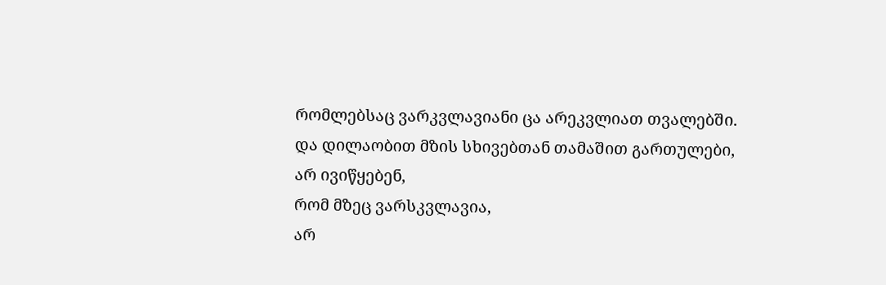რომლებსაც ვარკვლავიანი ცა არეკვლიათ თვალებში.
და დილაობით მზის სხივებთან თამაშით გართულები,
არ ივიწყებენ,
რომ მზეც ვარსკვლავია,
არ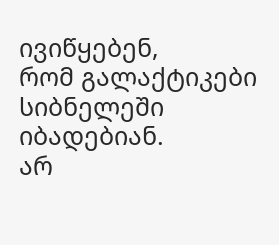ივიწყებენ,
რომ გალაქტიკები სიბნელეში იბადებიან.
არ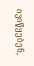ივიწყებენ,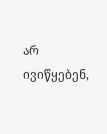არ ივიწყებენ,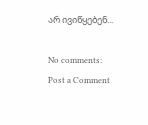არ ივიწყებენ...

No comments:
Post a Comment